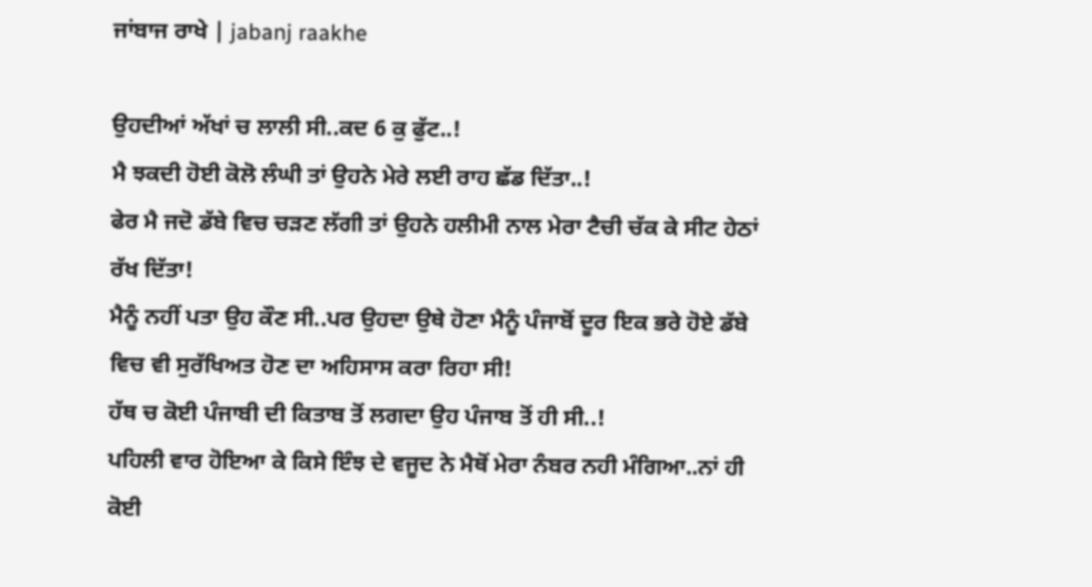ਜਾਂਬਾਜ ਰਾਖੇ | jabanj raakhe

ਉਹਦੀਆਂ ਅੱਖਾਂ ਚ ਲਾਲੀ ਸੀ..ਕਦ 6 ਕੁ ਫੁੱਟ..!
ਮੈ ਝਕਦੀ ਹੋਈ ਕੋਲੋ ਲੰਘੀ ਤਾਂ ਉਹਨੇ ਮੇਰੇ ਲਈ ਰਾਹ ਛੱਡ ਦਿੱਤਾ..!
ਫੇਰ ਮੈ ਜਦੋ ਡੱਬੇ ਵਿਚ ਚੜਣ ਲੱਗੀ ਤਾਂ ਉਹਨੇ ਹਲੀਮੀ ਨਾਲ ਮੇਰਾ ਟੈਚੀ ਚੱਕ ਕੇ ਸੀਟ ਹੇਠਾਂ ਰੱਖ ਦਿੱਤਾ!
ਮੈਨੂੰ ਨਹੀਂ ਪਤਾ ਉਹ ਕੌਣ ਸੀ..ਪਰ ਉਹਦਾ ਉਥੇ ਹੋਣਾ ਮੈਨੂੰ ਪੰਜਾਬੋਂ ਦੂਰ ਇਕ ਭਰੇ ਹੋਏ ਡੱਬੇ ਵਿਚ ਵੀ ਸੁਰੱਖਿਅਤ ਹੋਣ ਦਾ ਅਹਿਸਾਸ ਕਰਾ ਰਿਹਾ ਸੀ!
ਹੱਥ ਚ ਕੋਈ ਪੰਜਾਬੀ ਦੀ ਕਿਤਾਬ ਤੋਂ ਲਗਦਾ ਉਹ ਪੰਜਾਬ ਤੋਂ ਹੀ ਸੀ..!
ਪਹਿਲੀ ਵਾਰ ਹੋਇਆ ਕੇ ਕਿਸੇ ਇੰਝ ਦੇ ਵਜੂਦ ਨੇ ਮੈਥੋਂ ਮੇਰਾ ਨੰਬਰ ਨਹੀ ਮੰਗਿਆ..ਨਾਂ ਹੀ ਕੋਈ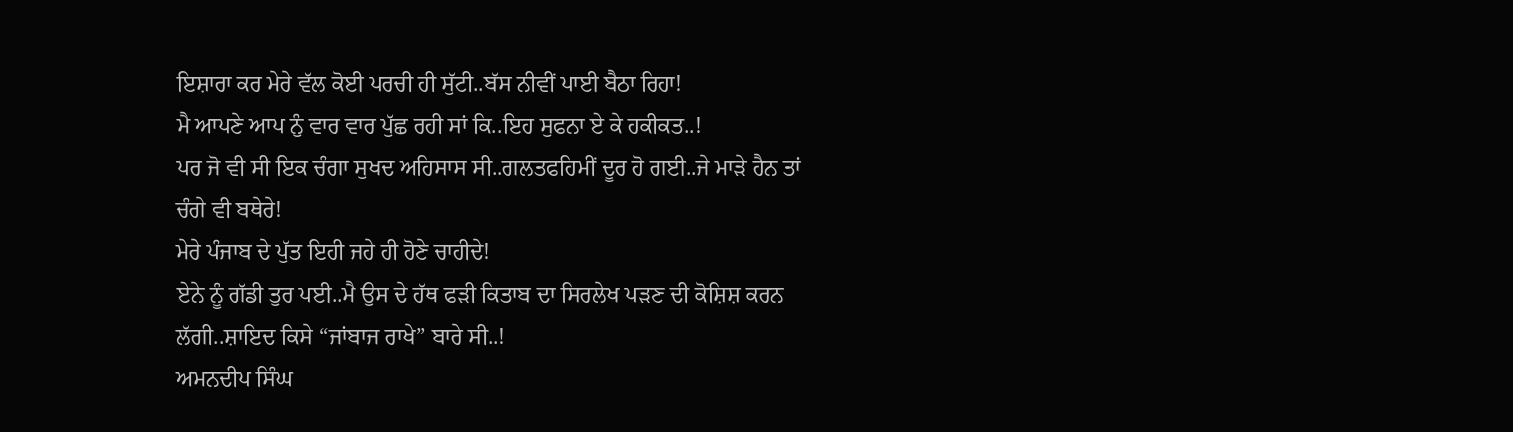ਇਸ਼ਾਰਾ ਕਰ ਮੇਰੇ ਵੱਲ ਕੋਈ ਪਰਚੀ ਹੀ ਸੁੱਟੀ..ਬੱਸ ਨੀਵੀਂ ਪਾਈ ਬੈਠਾ ਰਿਹਾ!
ਮੈ ਆਪਣੇ ਆਪ ਨੁੰ ਵਾਰ ਵਾਰ ਪੁੱਛ ਰਹੀ ਸਾਂ ਕਿ..ਇਹ ਸੁਫਨਾ ਏ ਕੇ ਹਕੀਕਤ..!
ਪਰ ਜੋ ਵੀ ਸੀ ਇਕ ਚੰਗਾ ਸੁਖਦ ਅਹਿਸਾਸ ਸੀ..ਗਲਤਫਹਿਮੀਂ ਦੂਰ ਹੋ ਗਈ..ਜੇ ਮਾੜੇ ਹੈਨ ਤਾਂ ਚੰਗੇ ਵੀ ਬਥੇਰੇ!
ਮੇਰੇ ਪੰਜਾਬ ਦੇ ਪੁੱਤ ਇਹੀ ਜਹੇ ਹੀ ਹੋਣੇ ਚਾਹੀਦੇ!
ਏਨੇ ਨੂੰ ਗੱਡੀ ਤੁਰ ਪਈ..ਮੈ ਉਸ ਦੇ ਹੱਥ ਫੜੀ ਕਿਤਾਬ ਦਾ ਸਿਰਲੇਖ ਪੜਣ ਦੀ ਕੋਸ਼ਿਸ਼ ਕਰਨ ਲੱਗੀ..ਸ਼ਾਇਦ ਕਿਸੇ “ਜਾਂਬਾਜ ਰਾਖੇ” ਬਾਰੇ ਸੀ..!
ਅਮਨਦੀਪ ਸਿੰਘ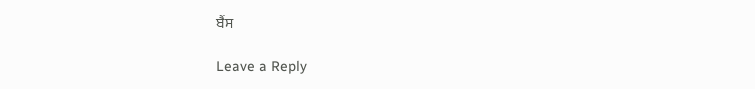ਬੈਂਸ

Leave a Reply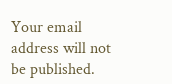Your email address will not be published.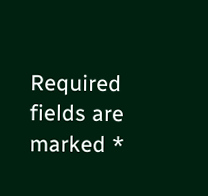Required fields are marked *